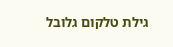גילת טלקום גלובל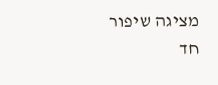מציגה שיפור חד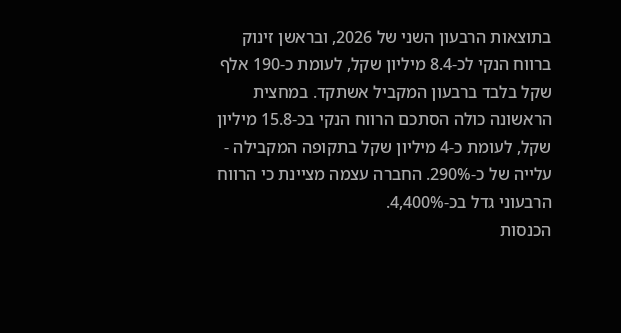בתוצאות הרבעון השני של 2026, ובראשן זינוק ברווח הנקי לכ-8.4 מיליון שקל, לעומת כ-190 אלף שקל בלבד ברבעון המקביל אשתקד. במחצית הראשונה כולה הסתכם הרווח הנקי בכ-15.8 מיליון שקל, לעומת כ-4 מיליון שקל בתקופה המקבילה - עלייה של כ-290%. החברה עצמה מציינת כי הרווח הרבעוני גדל בכ-4,400%.
הכנסות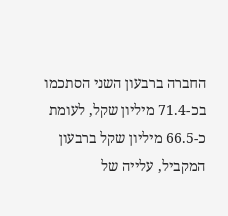החברה ברבעון השני הסתכמו בכ-71.4 מיליון שקל, לעומת כ-66.5 מיליון שקל ברבעון המקביל, עלייה של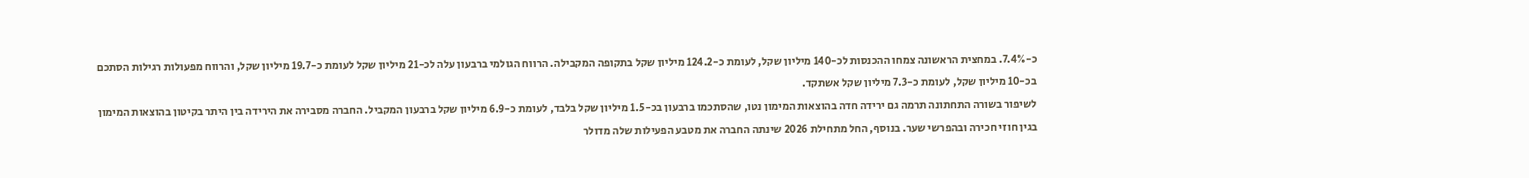כ-7.4%. במחצית הראשונה צמחו ההכנסות לכ-140 מיליון שקל, לעומת כ-124.2 מיליון שקל בתקופה המקבילה. הרווח הגולמי ברבעון עלה לכ-21 מיליון שקל לעומת כ-19.7 מיליון שקל, והרווח מפעולות רגילות הסתכם בכ-10 מיליון שקל, לעומת כ-7.3 מיליון שקל אשתקד.
לשיפור בשורה התחתונה תרמה גם ירידה חדה בהוצאות המימון נטו, שהסתכמו ברבעון בכ-1.5 מיליון שקל בלבד, לעומת כ-6.9 מיליון שקל ברבעון המקביל. החברה מסבירה את הירידה בין היתר בקיטון בהוצאות המימון בגין חוזי חכירה ובהפרשי שער. בנוסף, החל מתחילת 2026 שינתה החברה את מטבע הפעילות שלה מדולר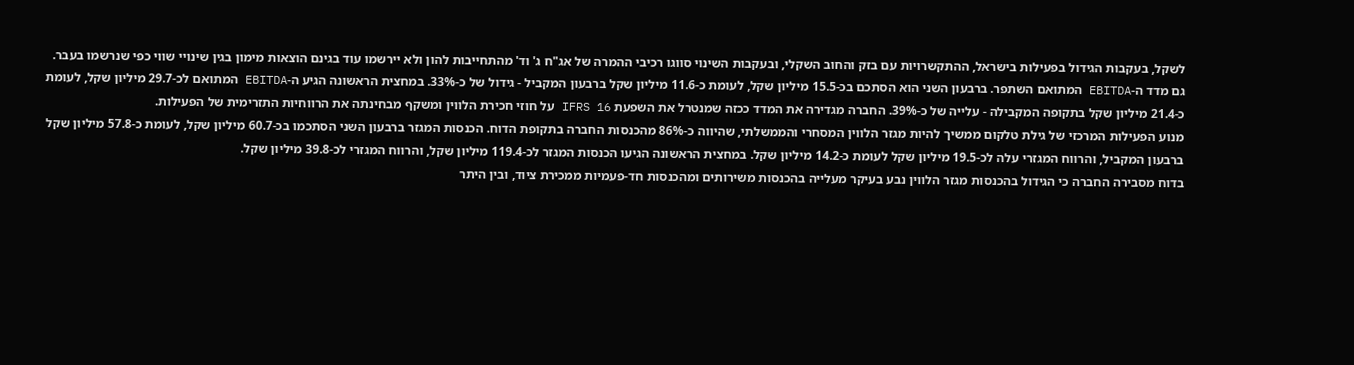לשקל, בעקבות הגידול בפעילות בישראל, ההתקשרויות עם בזק והחוב השקלי, ובעקבות השינוי סווגו רכיבי ההמרה של אג"ח ג' וד' מהתחייבות להון ולא יירשמו עוד בגינם הוצאות מימון בגין שינויי שווי כפי שנרשמו בעבר.
גם מדד ה-EBITDA המתואם השתפר. ברבעון השני הוא הסתכם בכ-15.5 מיליון שקל, לעומת כ-11.6 מיליון שקל ברבעון המקביל - גידול של כ-33%. במחצית הראשונה הגיע ה-EBITDA המתואם לכ-29.7 מיליון שקל, לעומת כ-21.4 מיליון שקל בתקופה המקבילה - עלייה של כ-39%. החברה מגדירה את המדד ככזה שמנטרל את השפעת IFRS 16 על חוזי חכירת הלווין ומשקף מבחינתה את הרווחיות התזרימית של הפעילות.
מנוע הפעילות המרכזי של גילת טלקום ממשיך להיות מגזר הלווין המסחרי והממשלתי, שהיווה כ-86% מהכנסות החברה בתקופת הדוח. הכנסות המגזר ברבעון השני הסתכמו בכ-60.7 מיליון שקל, לעומת כ-57.8 מיליון שקל ברבעון המקביל, והרווח המגזרי עלה לכ-19.5 מיליון שקל לעומת כ-14.2 מיליון שקל. במחצית הראשונה הגיעו הכנסות המגזר לכ-119.4 מיליון שקל, והרווח המגזרי לכ-39.8 מיליון שקל.
בדוח מסבירה החברה כי הגידול בהכנסות מגזר הלווין נבע בעיקר מעלייה בהכנסות משירותים ומהכנסות חד-פעמיות ממכירת ציוד, ובין היתר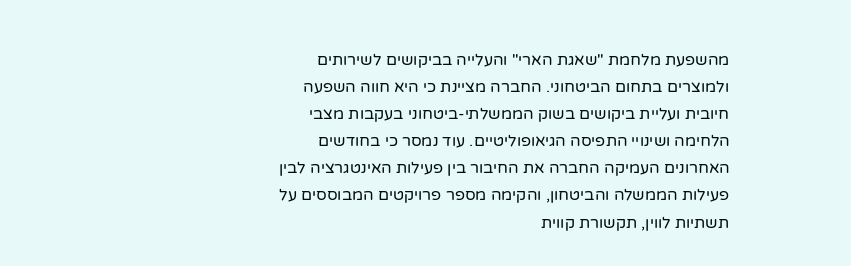מהשפעת מלחמת "שאגת הארי" והעלייה בביקושים לשירותים ולמוצרים בתחום הביטחוני. החברה מציינת כי היא חווה השפעה חיובית ועליית ביקושים בשוק הממשלתי-ביטחוני בעקבות מצבי הלחימה ושינויי התפיסה הגיאופוליטיים. עוד נמסר כי בחודשים האחרונים העמיקה החברה את החיבור בין פעילות האינטגרציה לבין פעילות הממשלה והביטחון, והקימה מספר פרויקטים המבוססים על תשתיות לווין, תקשורת קווית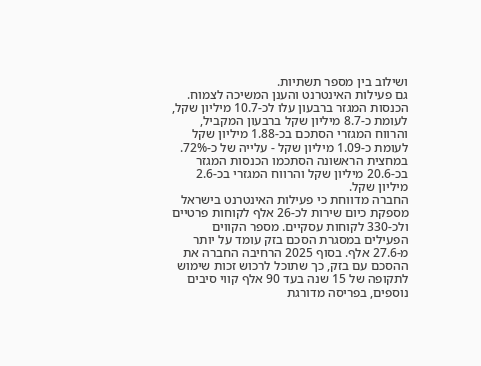ושילוב בין מספר תשתיות.
גם פעילות האינטרנט והענן המשיכה לצמוח. הכנסות המגזר ברבעון עלו לכ-10.7 מיליון שקל, לעומת כ-8.7 מיליון שקל ברבעון המקביל, והרווח המגזרי הסתכם בכ-1.88 מיליון שקל לעומת כ-1.09 מיליון שקל - עלייה של כ-72%. במחצית הראשונה הסתכמו הכנסות המגזר בכ-20.6 מיליון שקל והרווח המגזרי בכ-2.6 מיליון שקל.
החברה מדווחת כי פעילות האינטרנט בישראל מספקת כיום שירות לכ-26 אלף לקוחות פרטיים ולכ-330 לקוחות עסקיים. מספר הקווים הפעילים במסגרת הסכם בזק עומד על יותר מ-27.6 אלף. בסוף 2025 הרחיבה החברה את ההסכם עם בזק, כך שתוכל לרכוש זכות שימוש לתקופה של 15 שנה בעד 90 אלף קווי סיבים נוספים, בפריסה מדורגת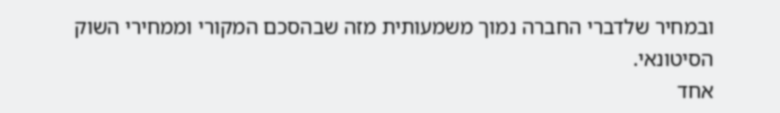ובמחיר שלדברי החברה נמוך משמעותית מזה שבהסכם המקורי וממחירי השוק הסיטונאי.
אחד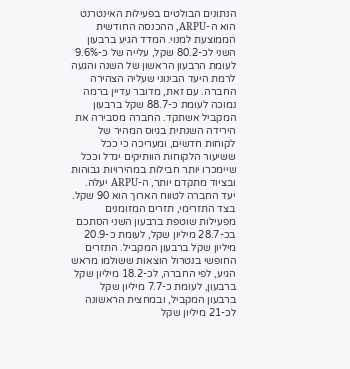הנתונים הבולטים בפעילות האינטרנט הוא ה-ARPU, ההכנסה החודשית הממוצעת למנוי. המדד הגיע ברבעון השני לכ-80.2 שקל, עלייה של כ-9.6% לעומת הרבעון הראשון של השנה והגעה לרמת היעד הבינוני שעליה הצהירה החברה. עם זאת, מדובר עדיין ברמה נמוכה לעומת כ-88.7 שקל ברבעון המקביל אשתקד. החברה מסבירה את הירידה השנתית בגיוס המהיר של לקוחות חדשים, ומעריכה כי ככל ששיעור הלקוחות הוותיקים יגדל וככל שיימכרו יותר חבילות במהירויות גבוהות ובציוד מתקדם יותר, ה-ARPU יעלה. יעד החברה לטווח הארוך הוא 90 שקל.
בצד התזרימי, תזרים המזומנים מפעילות שוטפת ברבעון השני הסתכם בכ-28.7 מיליון שקל, לעומת כ-20.9 מיליון שקל ברבעון המקביל. התזרים החופשי בנטרול הוצאות ששולמו מראש הגיע, לפי החברה, לכ-18.2 מיליון שקל ברבעון, לעומת כ-7.7 מיליון שקל ברבעון המקביל, ובמחצית הראשונה לכ-21 מיליון שקל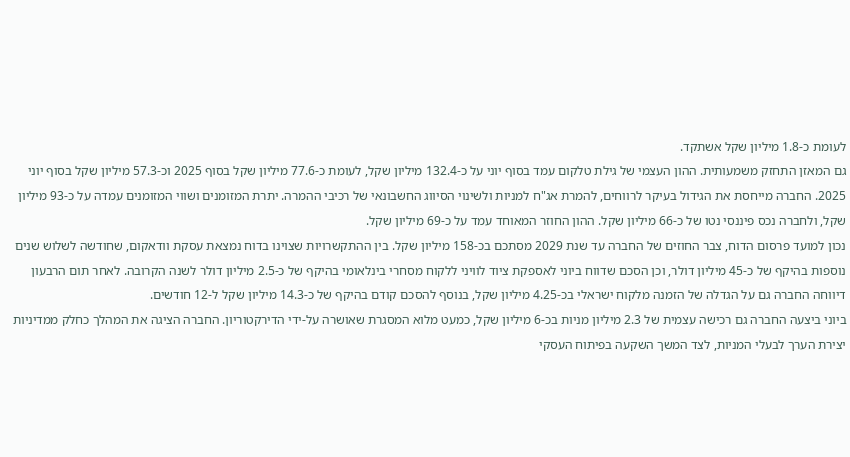לעומת כ-1.8 מיליון שקל אשתקד.
גם המאזן התחזק משמעותית. ההון העצמי של גילת טלקום עמד בסוף יוני על כ-132.4 מיליון שקל, לעומת כ-77.6 מיליון שקל בסוף 2025 וכ-57.3 מיליון שקל בסוף יוני 2025. החברה מייחסת את הגידול בעיקר לרווחים, להמרת אג"ח למניות ולשינוי הסיווג החשבונאי של רכיבי ההמרה. יתרת המזומנים ושווי המזומנים עמדה על כ-93 מיליון שקל, ולחברה נכס פיננסי נטו של כ-66 מיליון שקל. ההון החוזר המאוחד עמד על כ-69 מיליון שקל.
נכון למועד פרסום הדוח, צבר החוזים של החברה עד שנת 2029 מסתכם בכ-158 מיליון שקל. בין ההתקשרויות שצוינו בדוח נמצאת עסקת וודאקום, שחודשה לשלוש שנים נוספות בהיקף של כ-45 מיליון דולר, וכן הסכם שדווח ביוני לאספקת ציוד לוויני ללקוח מסחרי בינלאומי בהיקף של כ-2.5 מיליון דולר לשנה הקרובה. לאחר תום הרבעון דיווחה החברה גם על הגדלה של הזמנה מלקוח ישראלי בכ-4.25 מיליון שקל, בנוסף להסכם קודם בהיקף של כ-14.3 מיליון שקל ל-12 חודשים.
ביוני ביצעה החברה גם רכישה עצמית של 2.3 מיליון מניות בכ-6 מיליון שקל, כמעט מלוא המסגרת שאושרה על-ידי הדירקטוריון. החברה הציגה את המהלך כחלק ממדיניות יצירת הערך לבעלי המניות, לצד המשך השקעה בפיתוח העסקי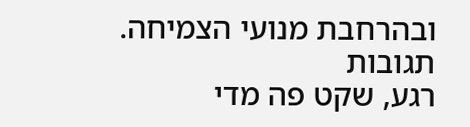ובהרחבת מנועי הצמיחה.
תגובות
רגע, שקט פה מדי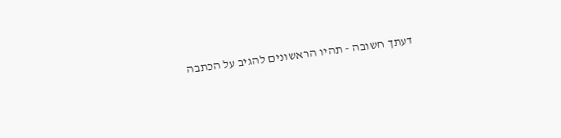דעתך חשובה - תהיו הראשונים להגיב על הכתבה